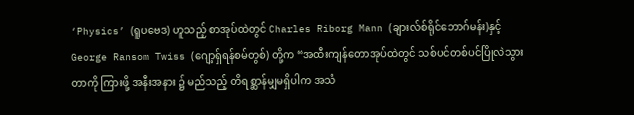‘Physics’ (ရူပဗေဒ) ဟူသည့် စာအုပ်ထဲတွင် Charles Riborg Mann (ချားလ်စ်ရိုင်ဘောဂ်မန်း)နှင့် George Ransom Twiss (ဂျော့ရှ်ရန်စမ်တွစ်) တို့က “အထီးကျန်တောအုပ်ထဲတွင် သစ်ပင်တစ်ပင်ပြိုလဲသွားတာကို ကြားဖို့ အနီးအနား ၌ မည်သည့် တိရစ္ဆာန်မျှမရှိပါက အသံ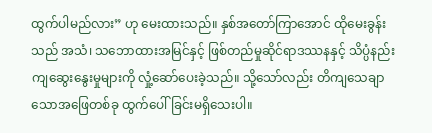ထွက်ပါမည်လား” ဟု မေးထားသည်။ နှစ်အတော်ကြာအောင် ထိုမေးခွန်းသည် အသံ၊ သဘောထားအမြင်နှင့် ဖြစ်တည်မှုဆိုင်ရာဒဿနနှင့် သိပ္ပံနည်းကျဆွေးနွေးမှုများကို လှုံ့ဆော်ပေးခဲ့သည်။ သို့သော်လည်း တိကျသေချာသောအဖြေတစ်ခု ထွက်ပေါ်ခြင်းမရှိသေးပါ။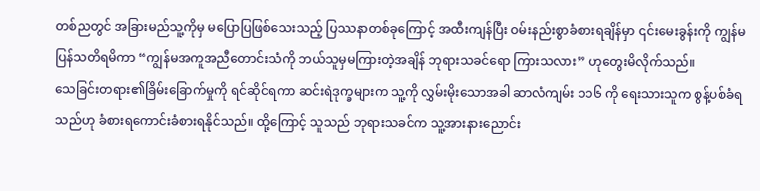တစ်ညတွင် အခြားမည်သူ့ကိုမှ မပြောပြဖြစ်သေးသည့် ပြဿနာတစ်ခုကြောင့် အထီးကျန်ပြီး ဝမ်းနည်းစွာခံစားရချိန်မှာ ၎င်းမေးခွန်းကို ကျွန်မပြန်သတိရမိကာ “ကျွန်မအကူအညီတောင်းသံကို ဘယ်သူမှမကြားတဲ့အချိန် ဘုရားသခင်ရော ကြားသလား” ဟုတွေးမိလိုက်သည်။
သေခြင်းတရား၏ခြိမ်းခြောက်မှုကို ရင်ဆိုင်ရကာ ဆင်းရဲဒုက္ခများက သူ့ကို လွှမ်းမိုးသောအခါ ဆာလံကျမ်း ၁၁၆ ကို ရေးသားသူက စွန့်ပစ်ခံရသည်ဟု ခံစားရကောင်းခံစားရနိုင်သည်။ ထို့ကြောင့် သူသည် ဘုရားသခင်က သူ့အားနားညောင်း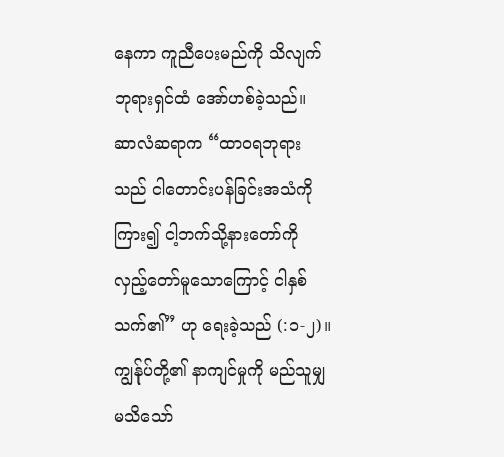နေကာ ကူညီပေးမည်ကို သိလျက် ဘုရားရှင်ထံ အော်ဟစ်ခဲ့သည်။ ဆာလံဆရာက “ထာဝရဘုရားသည် ငါတောင်းပန်ခြင်းအသံကိုကြား၍ ငါ့ဘက်သို့နားတော်ကို လှည့်တော်မူသောကြောင့် ငါနှစ်သက်၏” ဟု ရေးခဲ့သည် (:၁-၂)။ ကျွန်ုပ်တို့၏ နာကျင်မှုကို မည်သူမျှ မသိသော်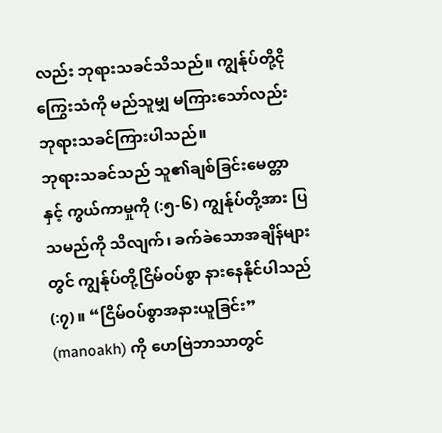လည်း ဘုရားသခင်သိသည်။ ကျွန်ုပ်တို့ငိုကြွေးသံကို မည်သူမျှ မကြားသော်လည်း ဘုရားသခင်ကြားပါသည်။
ဘုရားသခင်သည် သူ၏ချစ်ခြင်းမေတ္တာနှင့် ကွယ်ကာမှုကို (:၅-၆) ကျွန်ုပ်တို့အား ပြသမည်ကို သိလျက်၊ ခက်ခဲသောအချိန်များတွင် ကျွန်ုပ်တို့ငြိမ်ဝပ်စွာ နားနေနိုင်ပါသည် (:၇)။ “ငြိမ်ဝပ်စွာအနားယူခြင်း” (manoakh) ကို ဟေဗြဲဘာသာတွင်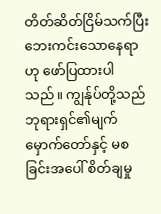တိတ်ဆိတ်ငြိမ်သက်ပြီး ဘေးကင်းသောနေရာဟု ဖော်ပြထားပါသည်။ ကျွန်ုပ်တို့သည် ဘုရားရှင်၏မျက်မှောက်တော်နှင့် မစခြင်းအပေါ် စိတ်ချမှု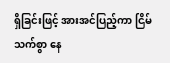ရှိခြင်းဖြင့် အားအင်ပြည့်ကာ ငြိမ်သက်စွာ နေ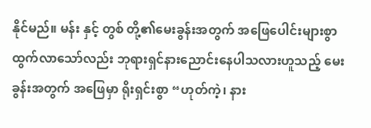နိုင်မည်။ မန်း နှင့် တွစ် တို့၏မေးခွန်းအတွက် အဖြေပေါင်းများစွာ ထွက်လာသော်လည်း ဘုရားရှင်နားညောင်းနေပါသလားဟူသည့် မေးခွန်းအတွက် အဖြေမှာ ရိုးရှင်းစွာ “ဟုတ်ကဲ့၊ နား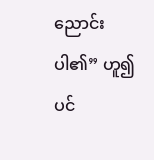ညောင်းပါ၏” ဟူ၍ပင်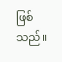ဖြစ်သည်။